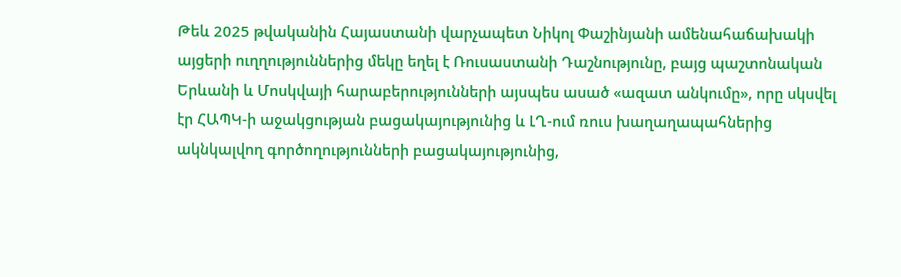Թեև 2025 թվականին Հայաստանի վարչապետ Նիկոլ Փաշինյանի ամենահաճախակի այցերի ուղղություններից մեկը եղել է Ռուսաստանի Դաշնությունը, բայց պաշտոնական Երևանի և Մոսկվայի հարաբերությունների այսպես ասած «ազատ անկումը», որը սկսվել էր ՀԱՊԿ-ի աջակցության բացակայությունից և ԼՂ-ում ռուս խաղաղապահներից ակնկալվող գործողությունների բացակայությունից,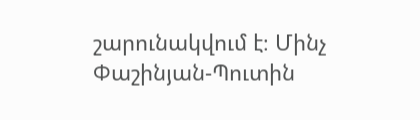շարունակվում է։ Մինչ Փաշինյան-Պուտին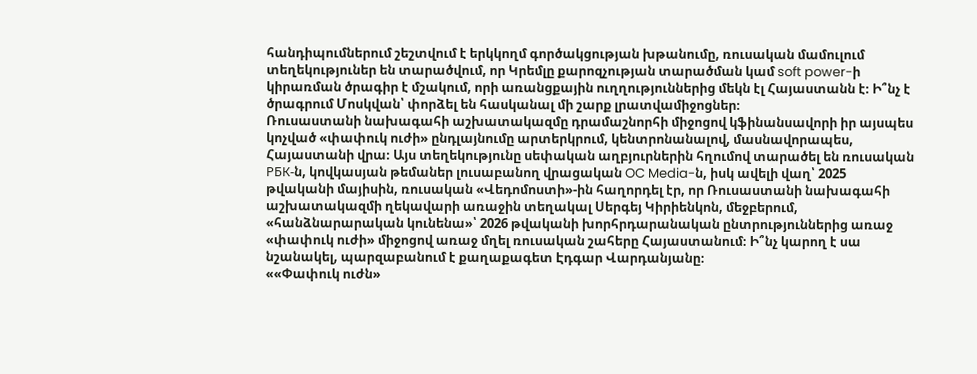հանդիպումներում շեշտվում է երկկողմ գործակցության խթանումը, ռուսական մամուլում տեղեկություներ են տարածվում, որ Կրեմլը քարոզչության տարածման կամ soft power-ի կիրառման ծրագիր է մշակում, որի առանցքային ուղղություններից մեկն էլ Հայաստանն է։ Ի՞նչ է ծրագրում Մոսկվան՝ փորձել են հասկանալ մի շարք լրատվամիջոցներ։
Ռուսաստանի նախագահի աշխատակազմը դրամաշնորհի միջոցով կֆինանսավորի իր այսպես կոչված «փափուկ ուժի» ընդլայնումը արտերկրում, կենտրոնանալով, մասնավորապես, Հայաստանի վրա։ Այս տեղեկությունը սեփական աղբյուրներին հղումով տարածել են ռուսական РБК-ն, կովկասյան թեմաներ լուսաբանող վրացական OC Media-ն, իսկ ավելի վաղ՝ 2025 թվականի մայիսին, ռուսական «Վեդոմոստի»-ին հաղորդել էր, որ Ռուսաստանի նախագահի աշխատակազմի ղեկավարի առաջին տեղակալ Սերգեյ Կիրիենկոն, մեջբերում, «հանձնարարական կունենա»՝ 2026 թվականի խորհրդարանական ընտրություններից առաջ «փափուկ ուժի» միջոցով առաջ մղել ռուսական շահերը Հայաստանում։ Ի՞նչ կարող է սա նշանակել, պարզաբանում է քաղաքագետ Էդգար Վարդանյանը։
««Փափուկ ուժն»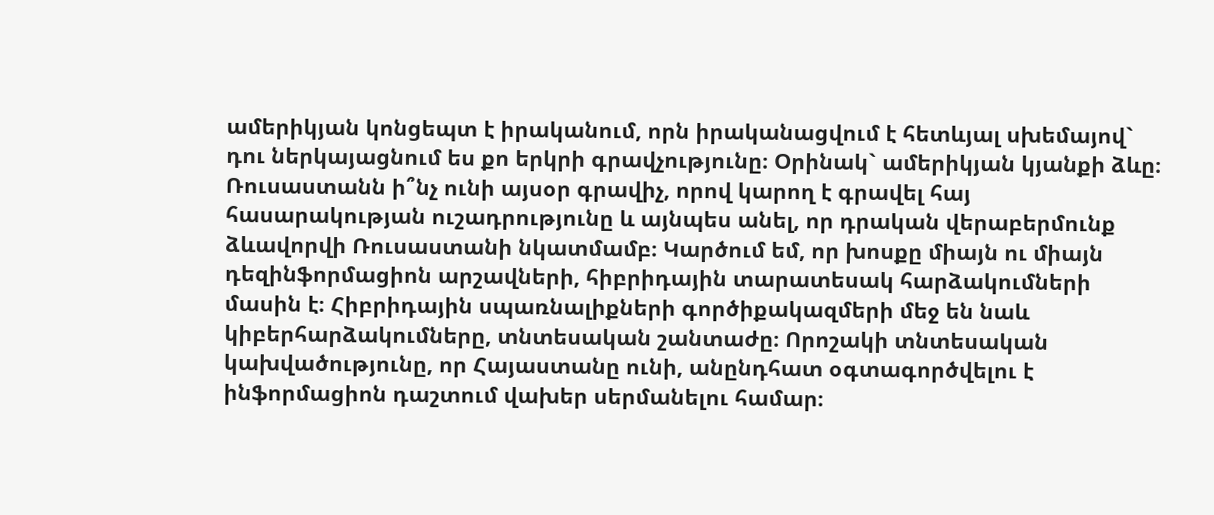ամերիկյան կոնցեպտ է իրականում, որն իրականացվում է հետևյալ սխեմայով` դու ներկայացնում ես քո երկրի գրավչությունը։ Օրինակ` ամերիկյան կյանքի ձևը։ Ռուսաստանն ի՞նչ ունի այսօր գրավիչ, որով կարող է գրավել հայ հասարակության ուշադրությունը և այնպես անել, որ դրական վերաբերմունք ձևավորվի Ռուսաստանի նկատմամբ։ Կարծում եմ, որ խոսքը միայն ու միայն դեզինֆորմացիոն արշավների, հիբրիդային տարատեսակ հարձակումների մասին է։ Հիբրիդային սպառնալիքների գործիքակազմերի մեջ են նաև կիբերհարձակումները, տնտեսական շանտաժը։ Որոշակի տնտեսական կախվածությունը, որ Հայաստանը ունի, անընդհատ օգտագործվելու է ինֆորմացիոն դաշտում վախեր սերմանելու համար։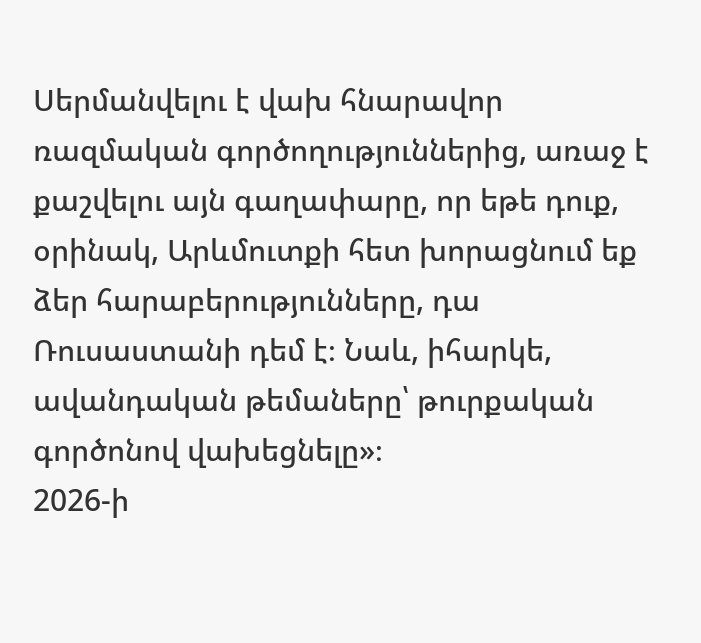Սերմանվելու է վախ հնարավոր ռազմական գործողություններից, առաջ է քաշվելու այն գաղափարը, որ եթե դուք, օրինակ, Արևմուտքի հետ խորացնում եք ձեր հարաբերությունները, դա Ռուսաստանի դեմ է։ Նաև, իհարկե, ավանդական թեմաները՝ թուրքական գործոնով վախեցնելը»։
2026-ի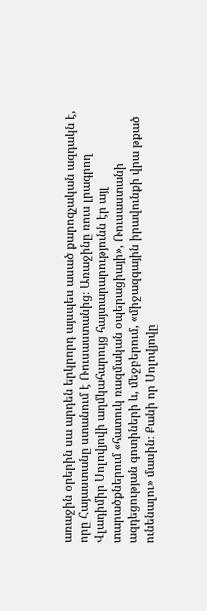առաջին օրերին սա արդեն երկրորդ այսպես ասած քարոզչական ազդակն է, որը Հայաստանը ստանում է Ռուսաստանից։ Առաջինը ռուս լրագրող Վլադիմիր Սոլովյովի աղմկահարույց հայտարարությունն էր այլ տարածքներում «հատուկ ռազմական օպերացիայի», Ռուսաստանի ազդեցության գոտիների և, մեջբերում, «միջազգային իրավունքի վրա թքած ունենալու» մասին։ Քանի որ Սոլովյովը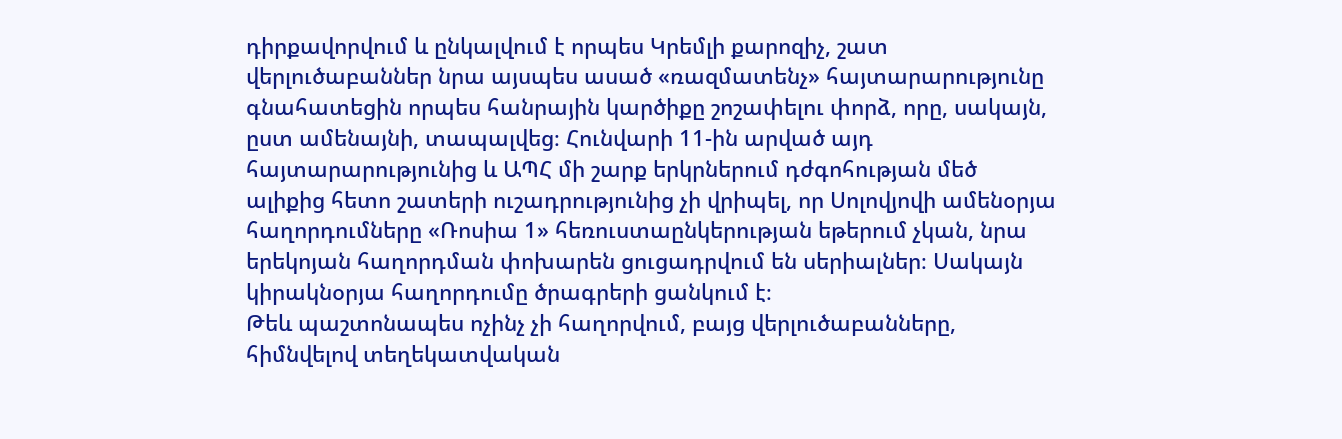դիրքավորվում և ընկալվում է որպես Կրեմլի քարոզիչ, շատ վերլուծաբաններ նրա այսպես ասած «ռազմատենչ» հայտարարությունը գնահատեցին որպես հանրային կարծիքը շոշափելու փորձ, որը, սակայն, ըստ ամենայնի, տապալվեց։ Հունվարի 11-ին արված այդ հայտարարությունից և ԱՊՀ մի շարք երկրներում դժգոհության մեծ ալիքից հետո շատերի ուշադրությունից չի վրիպել, որ Սոլովյովի ամենօրյա հաղորդումները «Ռոսիա 1» հեռուստաընկերության եթերում չկան, նրա երեկոյան հաղորդման փոխարեն ցուցադրվում են սերիալներ։ Սակայն կիրակնօրյա հաղորդումը ծրագրերի ցանկում է։
Թեև պաշտոնապես ոչինչ չի հաղորվում, բայց վերլուծաբանները, հիմնվելով տեղեկատվական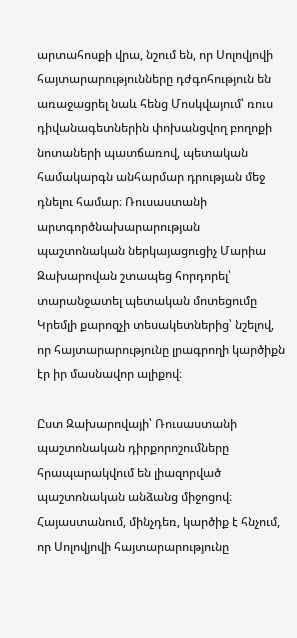արտահոսքի վրա, նշում են, որ Սոլովյովի հայտարարությունները դժգոհություն են առաջացրել նաև հենց Մոսկվայում՝ ռուս դիվանագետներին փոխանցվող բողոքի նոտաների պատճառով, պետական համակարգն անհարմար դրության մեջ դնելու համար։ Ռուսաստանի արտգործնախարարության պաշտոնական ներկայացուցիչ Մարիա Զախարովան շտապեց հորդորել՝ տարանջատել պետական մոտեցումը Կրեմլի քարոզչի տեսակետներից՝ նշելով, որ հայտարարությունը լրագրողի կարծիքն էր իր մասնավոր ալիքով։

Ըստ Զախարովայի՝ Ռուսաստանի պաշտոնական դիրքորոշումները հրապարակվում են լիազորված պաշտոնական անձանց միջոցով։
Հայաստանում, մինչդեռ, կարծիք է հնչում, որ Սոլովյովի հայտարարությունը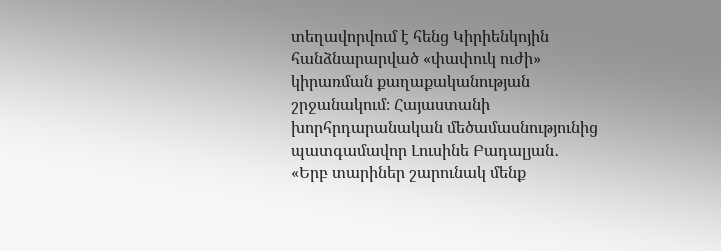տեղավորվում է հենց Կիրիենկոյին հանձնարարված «փափուկ ուժի» կիրառման քաղաքականության շրջանակում։ Հայաստանի խորհրդարանական մեծամասնությունից պատգամավոր Լուսինե Բադալյան․
«Երբ տարիներ շարունակ մենք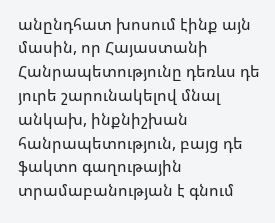անընդհատ խոսում էինք այն մասին, որ Հայաստանի Հանրապետությունը դեռևս դե յուրե շարունակելով մնալ անկախ, ինքնիշխան հանրապետություն, բայց դե ֆակտո գաղութային տրամաբանության է գնում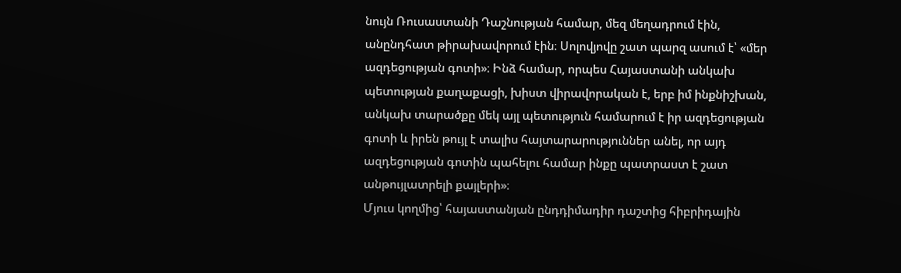նույն Ռուսաստանի Դաշնության համար, մեզ մեղադրում էին, անընդհատ թիրախավորում էին։ Սոլովյովը շատ պարզ ասում է՝ «մեր ազդեցության գոտի»։ Ինձ համար, որպես Հայաստանի անկախ պետության քաղաքացի, խիստ վիրավորական է, երբ իմ ինքնիշխան, անկախ տարածքը մեկ այլ պետություն համարում է իր ազդեցության գոտի և իրեն թույլ է տալիս հայտարարություններ անել, որ այդ ազդեցության գոտին պահելու համար ինքը պատրաստ է շատ անթույլատրելի քայլերի»։
Մյուս կողմից՝ հայաստանյան ընդդիմադիր դաշտից հիբրիդային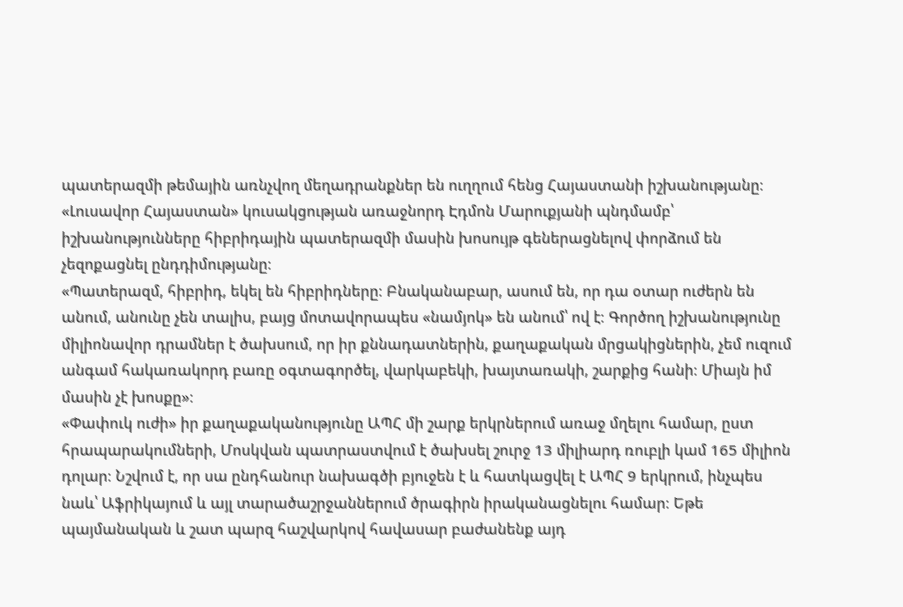պատերազմի թեմային առնչվող մեղադրանքներ են ուղղում հենց Հայաստանի իշխանությանը։ «Լուսավոր Հայաստան» կուսակցության առաջնորդ Էդմոն Մարուքյանի պնդմամբ՝ իշխանությունները հիբրիդային պատերազմի մասին խոսույթ գեներացնելով փորձում են չեզոքացնել ընդդիմությանը։
«Պատերազմ, հիբրիդ, եկել են հիբրիդները։ Բնականաբար, ասում են, որ դա օտար ուժերն են անում, անունը չեն տալիս, բայց մոտավորապես «նամյոկ» են անում՝ ով է։ Գործող իշխանությունը միլիոնավոր դրամներ է ծախսում, որ իր քննադատներին, քաղաքական մրցակիցներին, չեմ ուզում անգամ հակառակորդ բառը օգտագործել, վարկաբեկի, խայտառակի, շարքից հանի։ Միայն իմ մասին չէ խոսքը»։
«Փափուկ ուժի» իր քաղաքականությունը ԱՊՀ մի շարք երկրներում առաջ մղելու համար, ըստ հրապարակումների, Մոսկվան պատրաստվում է ծախսել շուրջ 13 միլիարդ ռուբլի կամ 165 միլիոն դոլար։ Նշվում է, որ սա ընդհանուր նախագծի բյուջեն է և հատկացվել է ԱՊՀ 9 երկրում, ինչպես նաև՝ Աֆրիկայում և այլ տարածաշրջաններում ծրագիրն իրականացնելու համար։ Եթե պայմանական և շատ պարզ հաշվարկով հավասար բաժանենք այդ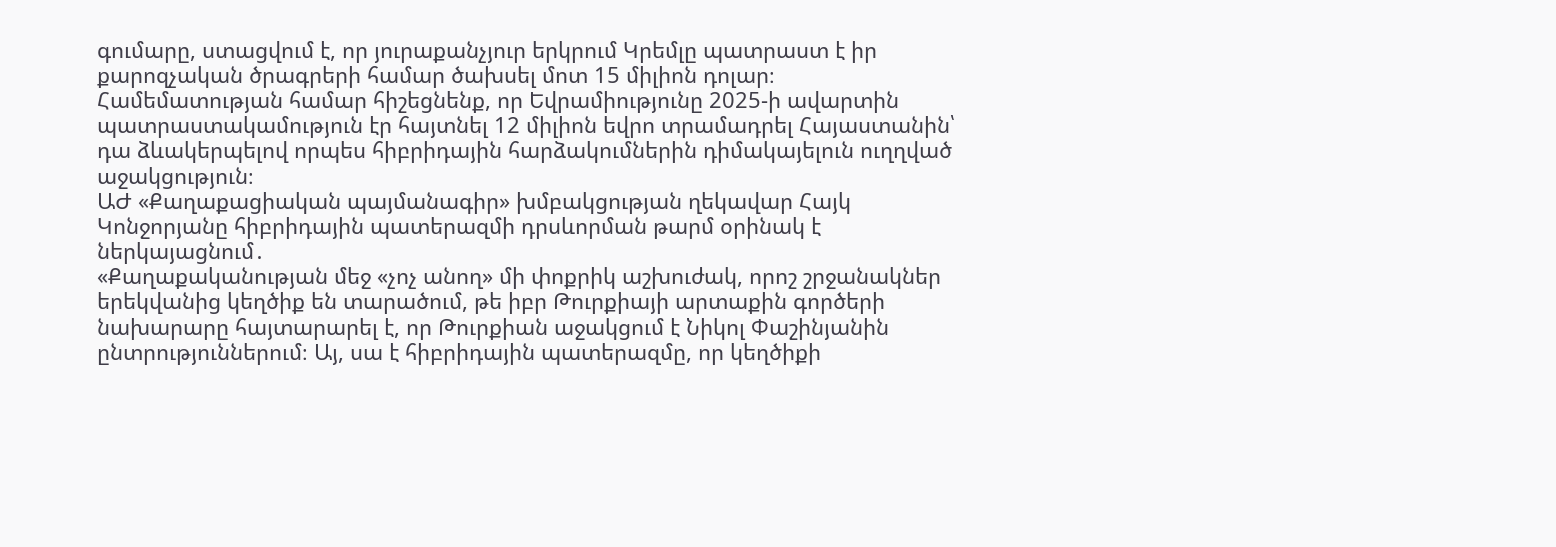գումարը, ստացվում է, որ յուրաքանչյուր երկրում Կրեմլը պատրաստ է իր քարոզչական ծրագրերի համար ծախսել մոտ 15 միլիոն դոլար։
Համեմատության համար հիշեցնենք, որ Եվրամիությունը 2025-ի ավարտին պատրաստակամություն էր հայտնել 12 միլիոն եվրո տրամադրել Հայաստանին՝ դա ձևակերպելով որպես հիբրիդային հարձակումներին դիմակայելուն ուղղված աջակցություն։
ԱԺ «Քաղաքացիական պայմանագիր» խմբակցության ղեկավար Հայկ Կոնջորյանը հիբրիդային պատերազմի դրսևորման թարմ օրինակ է ներկայացնում․
«Քաղաքականության մեջ «չոչ անող» մի փոքրիկ աշխուժակ, որոշ շրջանակներ երեկվանից կեղծիք են տարածում, թե իբր Թուրքիայի արտաքին գործերի նախարարը հայտարարել է, որ Թուրքիան աջակցում է Նիկոլ Փաշինյանին ընտրություններում։ Այ, սա է հիբրիդային պատերազմը, որ կեղծիքի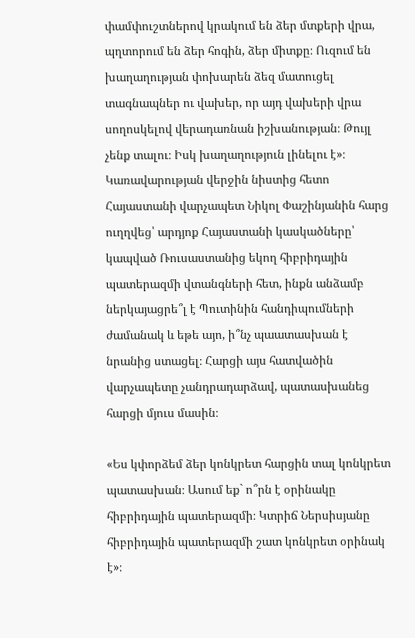փամփուշտներով կրակում են ձեր մտքերի վրա, պղտորում են ձեր հոգին, ձեր միտքը։ Ուզում են խաղաղության փոխարեն ձեզ մատուցել տագնապներ ու վախեր, որ այդ վախերի վրա սողոսկելով վերադառնան իշխանության։ Թույլ չենք տալու։ Իսկ խաղաղություն լինելու է»։
Կառավարության վերջին նիստից հետո Հայաստանի վարչապետ Նիկոլ Փաշինյանին հարց ուղղվեց՝ արդյոք Հայաստանի կասկածները՝ կապված Ռուսաստանից եկող հիբրիդային պատերազմի վտանգների հետ, ինքն անձամբ ներկայացրե՞լ է Պուտինին հանդիպումների ժամանակ և եթե այո, ի՞նչ պաատասխան է նրանից ստացել։ Հարցի այս հատվածին վարչապետը չանդրադարձավ, պատասխանեց հարցի մյուս մասին։

«Ես կփորձեմ ձեր կոնկրետ հարցին տալ կոնկրետ պատասխան։ Ասում եք` ո՞րն է օրինակը հիբրիդային պատերազմի։ Կտրիճ Ներսիսյանը հիբրիդային պատերազմի շատ կոնկրետ օրինակ է»։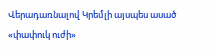Վերադառնալով Կրեմլի այսպես ասած «փափուկ ուժի»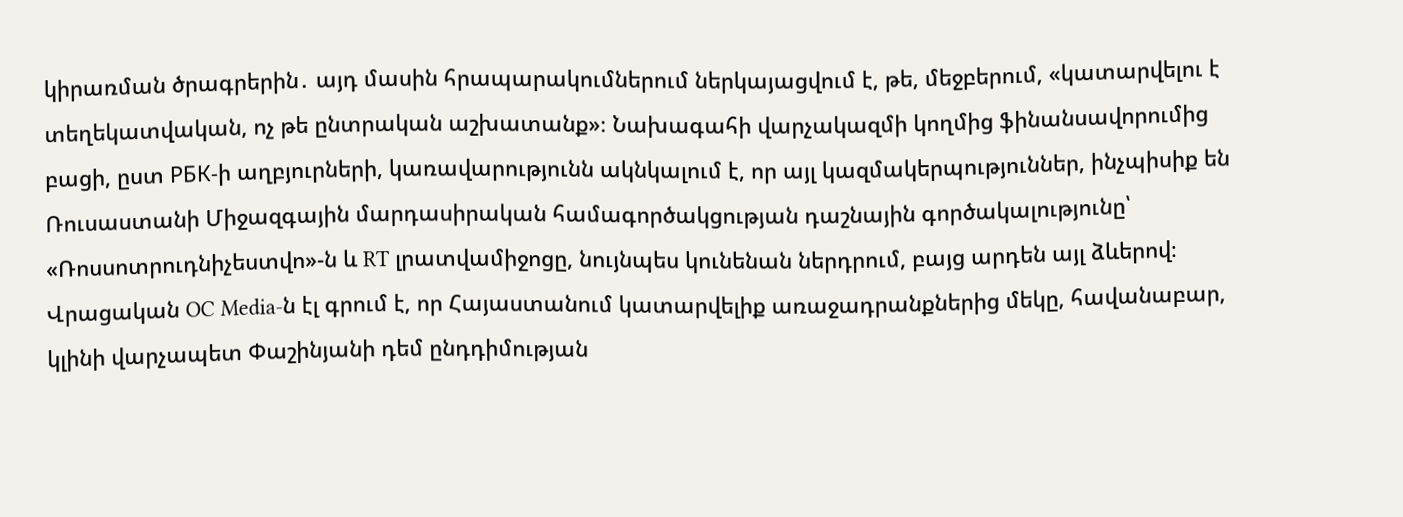կիրառման ծրագրերին․ այդ մասին հրապարակումներում ներկայացվում է, թե, մեջբերում, «կատարվելու է տեղեկատվական, ոչ թե ընտրական աշխատանք»։ Նախագահի վարչակազմի կողմից ֆինանսավորումից բացի, ըստ РБК-ի աղբյուրների, կառավարությունն ակնկալում է, որ այլ կազմակերպություններ, ինչպիսիք են Ռուսաստանի Միջազգային մարդասիրական համագործակցության դաշնային գործակալությունը՝ «Ռոսսոտրուդնիչեստվո»-ն և RT լրատվամիջոցը, նույնպես կունենան ներդրում, բայց արդեն այլ ձևերով։
Վրացական OC Media-ն էլ գրում է, որ Հայաստանում կատարվելիք առաջադրանքներից մեկը, հավանաբար, կլինի վարչապետ Փաշինյանի դեմ ընդդիմության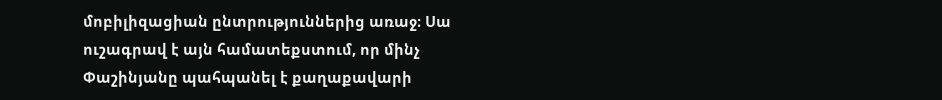մոբիլիզացիան ընտրություններից առաջ։ Սա ուշագրավ է այն համատեքստում, որ մինչ Փաշինյանը պահպանել է քաղաքավարի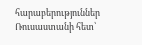հարաբերություններ Ռուսաստանի հետ՝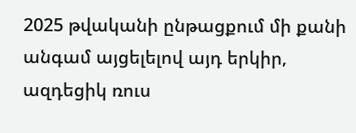2025 թվականի ընթացքում մի քանի անգամ այցելելով այդ երկիր, ազդեցիկ ռուս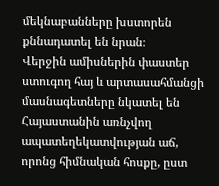մեկնաբանները խստորեն քննադատել են նրան։
Վերջին ամիսներին փաստեր ստուգող հայ և արտասահմանցի մասնագետները նկատել են Հայաստանին առնչվող ապատեղեկատվության աճ, որոնց հիմնական հոսքը, ըստ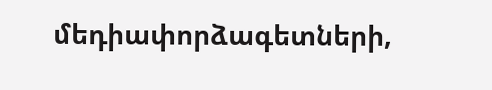մեդիափորձագետների,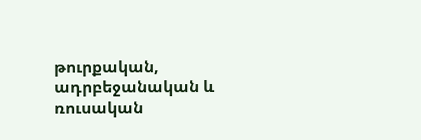թուրքական, ադրբեջանական և ռուսական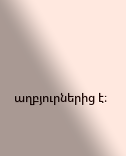աղբյուրներից է։